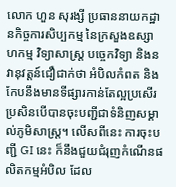លោក ហួន សុរង្សី ប្រធាននាយកដ្ឋានកិច្ចការសិប្បកម្ម នៃក្រសួងឧស្សាហកម្ម វិទ្យាសាស្ត្រ បច្ចេកវិទ្យា និងនវានុវត្តន៍ជឿជាក់ថា អំបិលកំពត និងកែបនឹងមានទីផ្សារកាន់តែល្អប្រសើរ ប្រសិនបើបានចុះបញ្ជីជាទំនិញសម្គាល់ភូមិសាស្ត្រ។ លើសពីនេះ ការចុះបញ្ជី GI នេះ ក៏នឹងជួយជំរុញកំណើនផលិតកម្មអំបិល ដែល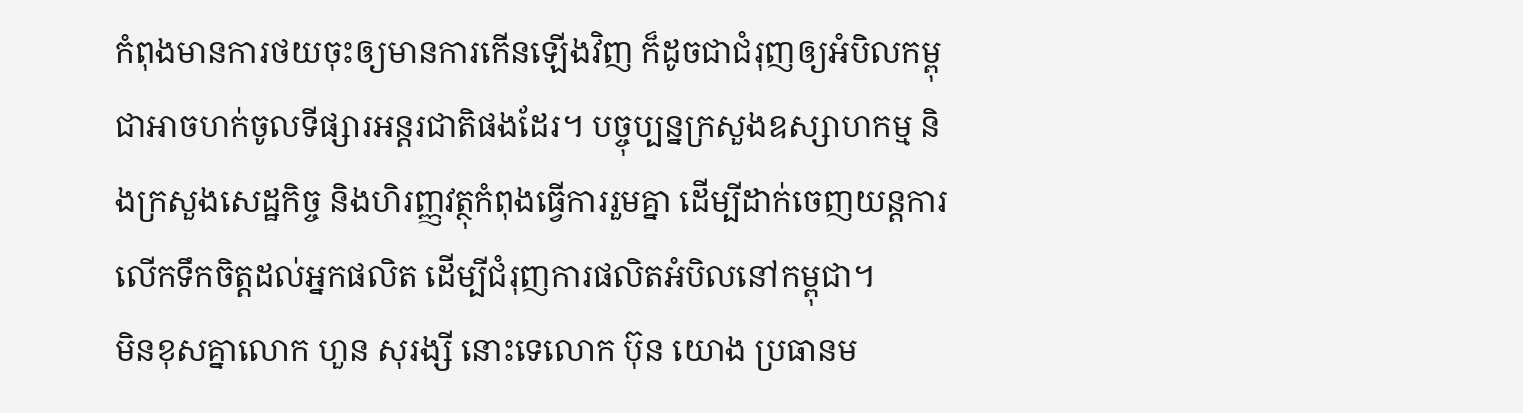កំពុងមានការថយចុះឲ្យមានការកើនឡើងវិញ ក៏ដូចជាជំរុញឲ្យអំបិលកម្ពុជាអាចហក់ចូលទីផ្សារអន្តរជាតិផងដែរ។ បច្ចុប្បន្នក្រសួងឧស្សាហកម្ម និងក្រសួងសេដ្ឋកិច្ច និងហិរញ្ញវត្ថុកំពុងធ្វើការរួមគ្នា ដើម្បីដាក់ចេញយន្តការលើកទឹកចិត្តដល់អ្នកផលិត ដើម្បីជំរុញការផលិតអំបិលនៅកម្ពុជា។
មិនខុសគ្នាលោក ហួន សុរង្សី នោះទេលោក ប៊ុន យោង ប្រធានម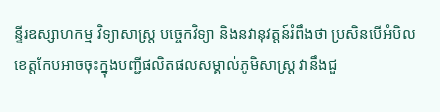ន្ទីរឧស្សាហកម្ម វិទ្យាសាស្ត្រ បច្ចេកវិទ្យា និងនវានុវត្តន៍រំពឹងថា ប្រសិនបើអំបិលខេត្តកែបអាចចុះក្នុងបញ្ជីផលិតផលសម្គាល់ភូមិសាស្ត្រ វានឹងជួ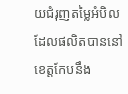យជំរុញតម្លៃអំបិល ដែលផលិតបាននៅខេត្តកែបនឹង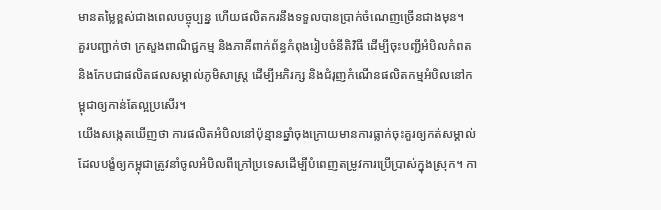មានតម្លៃខ្ពស់ជាងពេលបច្ចុប្បន្ន ហើយផលិតករនឹងទទួលបានប្រាក់ចំណេញច្រើនជាងមុន។
គួរបញ្ជាក់ថា ក្រសួងពាណិជ្ជកម្ម និងភាគីពាក់ព័ន្ធកំពុងរៀបចំនីតិវិធី ដើម្បីចុះបញ្ជីអំបិលកំពត និងកែបជាផលិតផលសម្គាល់ភូមិសាស្ត្រ ដើម្បីអភិរក្ស និងជំរុញកំណើនផលិតកម្មអំបិលនៅកម្ពុជាឲ្យកាន់តែល្អប្រសើរ។
យើងសង្កេតឃើញថា ការផលិតអំបិលនៅប៉ុន្មានឆ្នាំចុងក្រោយមានការធ្លាក់ចុះគួរឲ្យកត់សម្គាល់ ដែលបង្ខំឲ្យកម្ពុជាត្រូវនាំចូលអំបិលពីក្រៅប្រទេសដើម្បីបំពេញតម្រូវការប្រើប្រាស់ក្នុងស្រុក។ កា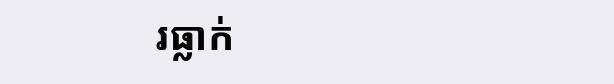រធ្លាក់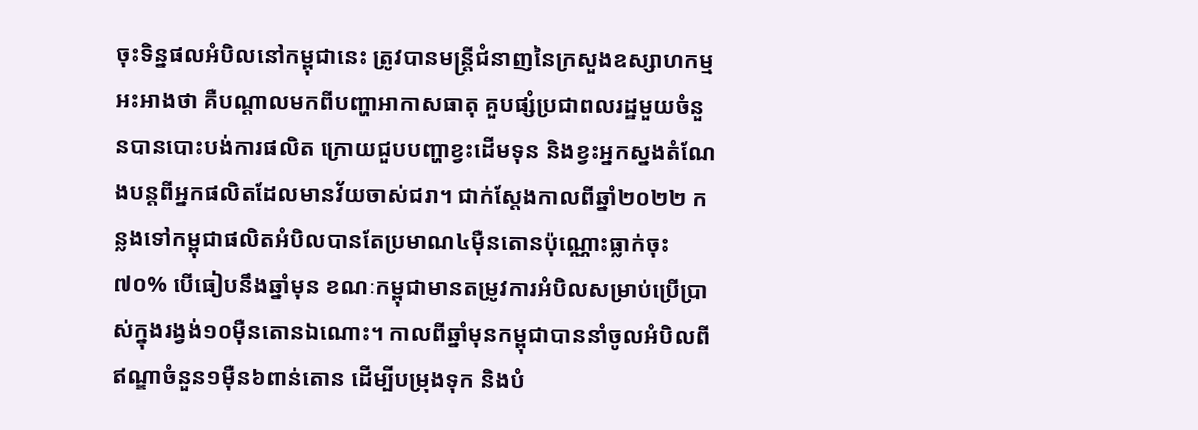ចុះទិន្នផលអំបិលនៅកម្ពុជានេះ ត្រូវបានមន្ត្រីជំនាញនៃក្រសួងឧស្សាហកម្មអះអាងថា គឺបណ្តាលមកពីបញ្ហាអាកាសធាតុ គួបផ្សំប្រជាពលរដ្ឋមួយចំនួនបានបោះបង់ការផលិត ក្រោយជួបបញ្ហាខ្វះដើមទុន និងខ្វះអ្នកស្នងតំណែងបន្តពីអ្នកផលិតដែលមានវ័យចាស់ជរា។ ជាក់ស្តែងកាលពីឆ្នាំ២០២២ កន្លងទៅកម្ពុជាផលិតអំបិលបានតែប្រមាណ៤ម៉ឺនតោនប៉ុណ្ណោះធ្លាក់ចុះ៧០% បើធៀបនឹងឆ្នាំមុន ខណៈកម្ពុជាមានតម្រូវការអំបិលសម្រាប់ប្រើប្រាស់ក្នុងរង្វង់១០ម៉ឺនតោនឯណោះ។ កាលពីឆ្នាំមុនកម្ពុជាបាននាំចូលអំបិលពីឥណ្ឌាចំនួន១ម៉ឺន៦ពាន់តោន ដើម្បីបម្រុងទុក និងបំ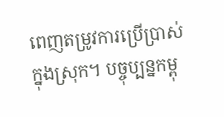ពេញតម្រូវការប្រើប្រាស់ក្នុងស្រុក។ បច្ចុប្បន្នកម្ពុ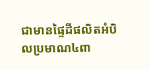ជាមានផ្ទៃដីផលិតអំបិលប្រមាណ៤ពា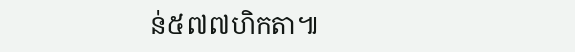ន់៥៧៧ហិកតា៕